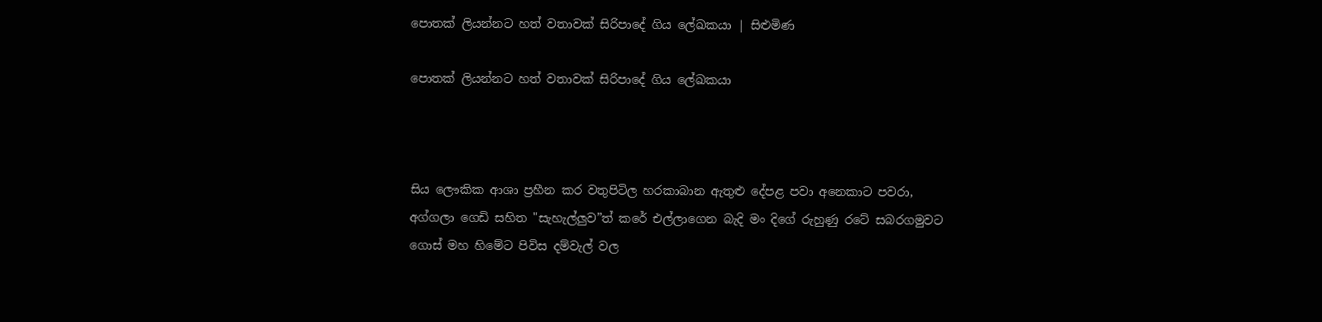පොතක් ලියන්නට හත් වතාවක් සිරිපාදේ ගිය ලේඛකයා | සිළුමිණ

පොතක් ලියන්නට හත් වතාවක් සිරිපාදේ ගිය ලේඛකයා



සිය ලෞකික ආශා ප්‍රහීන කර වතුපිටිල හරකාබාන ඇතුළු දේපළ පවා අනෙකාට පවරා, අග්ගලා ගෙඩි සහිත "සැහැල්ලුව”ත් කරේ එල්ලාගෙන බැදි මං දිගේ රුහුණු රටේ සබරගමුවට ගොස් මහ හිමේට පිවිස දම්වැල් වල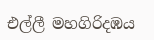එල්ලී මහගිරිදඹය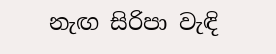නැඟ සිරිපා වැඳි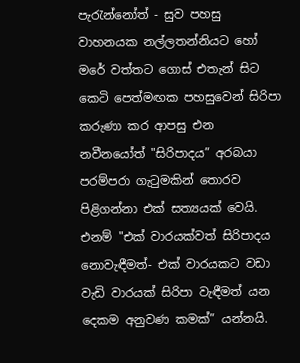පැරැන්නෝත් - සුව පහසු වාහනයක නල්ලතන්නියට හෝ මරේ වත්තට ගොස් එතැන් සිට කෙටි පෙත්මඟක පහසුවෙන් සිරිපා කරුණා කර ආපසු එන නවීනයෝත් "සිරිපාදය” අරබයා පරම්පරා ගැටුමකින් තොරව පිළිගන්නා එක් සත්‍යයක් වෙයි. එනම් "එක් වාරයක්වත් සිරිපාදය නොවැඳීමත්- එක් වාරයකට වඩා වැඩි වාරයක් සිරිපා වැඳීමත් යන දෙකම අනුවණ කමක්” යන්නයි.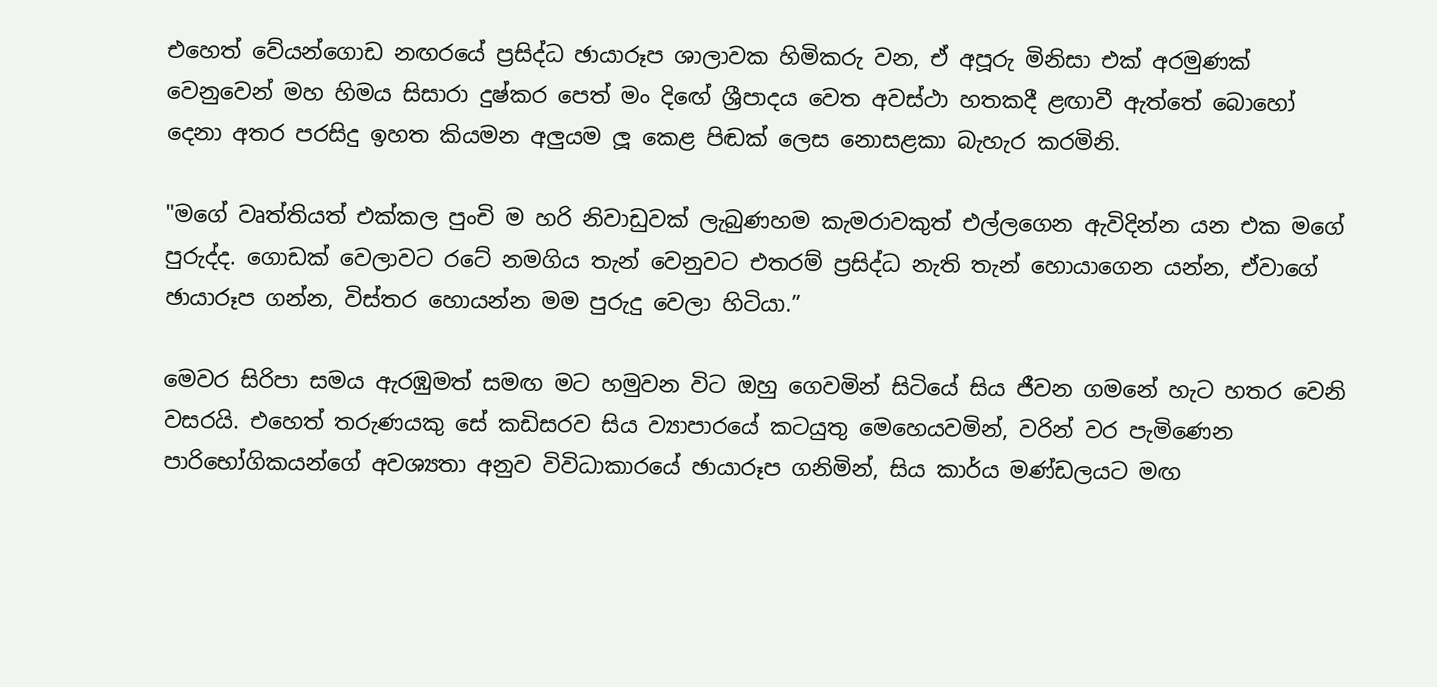එහෙත් වේයන්ගොඩ නඟරයේ ප්‍රසිද්ධ ඡායාරූප ශාලාවක හිමිකරු වන, ඒ අපූරු මිනිසා එක් අරමුණක් වෙනුවෙන් මහ හිමය සිසාරා දුෂ්කර පෙත් මං දිඟේ ශ්‍රීපාදය වෙත අවස්ථා හතකදී ළඟාවී ඇත්තේ බොහෝ දෙනා අතර පරසිදු ඉහත කියමන අලුයම ලූ කෙළ පිඬක් ලෙස නොසළකා බැහැර කරමිනි.

"මගේ වෘත්තියත් එක්කල පුංචි ම හරි නිවාඩුවක් ලැබුණහම කැමරාවකුත් එල්ලගෙන ඇවිදින්න යන එක මගේ පුරුද්ද. ගොඩක් වෙලාවට රටේ නමගිය තැන් වෙනුවට එතරම් ප්‍රසිද්ධ නැති තැන් හොයාගෙන යන්න, ඒවාගේ ඡායාරූප ගන්න, විස්තර හොයන්න මම පුරුදු වෙලා හිටියා.”

මෙවර සිරිපා සමය ඇරඹුමත් සමඟ මට හමුවන විට ඔහු ගෙවමින් සිටියේ සිය ජීවන ගමනේ හැට හතර වෙනි වසරයි. එහෙත් තරුණයකු සේ කඩිසරව සිය ව්‍යාපාරයේ කටයුතු මෙහෙයවමින්, වරින් වර පැමිණෙන පාරිභෝගිකයන්ගේ අවශ්‍යතා අනුව විවිධාකාරයේ ඡායාරූප ගනිමින්, සිය කාර්ය මණ්ඩලයට මඟ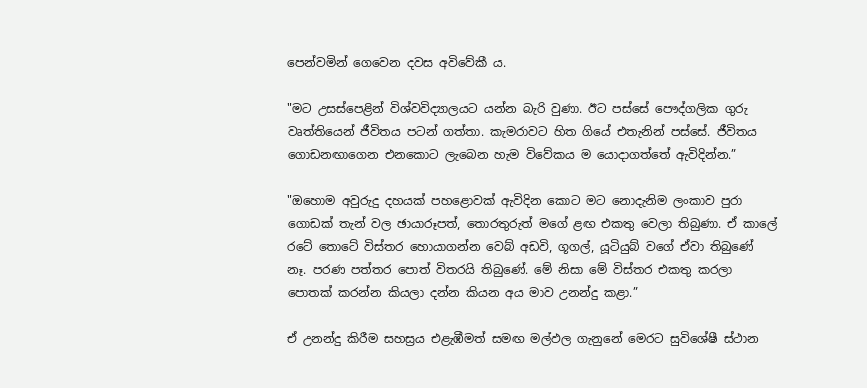පෙන්වමින් ගෙවෙන දවස අවිවේකී ය.

"මට උසස්පෙළින් විශ්වවිද්‍යාලයට යන්න බැරි වුණා. ඊට පස්සේ පෞද්ගලික ගුරු වෘත්තියෙන් ජීවිතය පටන් ගත්තා. කැමරාවට හිත ගියේ එතැනින් පස්සේ. ජීවිතය ගොඩනඟාගෙන එනකොට ලැබෙන හැම විවේකය ම යොදාගත්තේ ඇවිදින්න.”

"ඔහොම අවුරුදු දහයක් පහළොවක් ඇවිදින කොට මට නොදැනිම ලංකාව පුරා ගොඩක් තැන් වල ඡායාරූපත්, තොරතුරුත් මගේ ළඟ එකතු වෙලා තිබුණා. ඒ කාලේ රටේ තොටේ විස්තර හොයාගන්න වෙබ් අඩවි, ගූගල්, යූටියුබ් වගේ ඒවා තිබුණේ නෑ. පරණ පත්තර පොත් විතරයි තිබුණේ. මේ නිසා මේ විස්තර එකතු කරලා පොතක් කරන්න කියලා දන්න කියන අය මාව උනන්දු කළා.”

ඒ උනන්දු කිරීම සහස්‍රය එළැඹීමත් සමඟ මල්ඵල ගැනුනේ මෙරට සුවිශේෂී ස්ථාන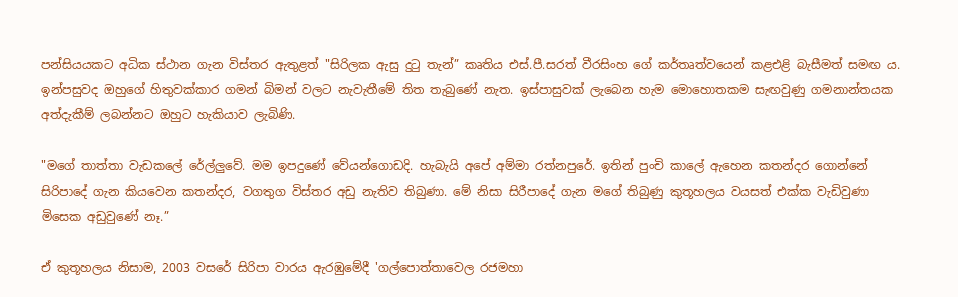පන්සියයකට අධික ස්ථාන ගැන විස්තර ඇතුළත් "සිරිලක ඇසු දුටු තැන්” කෘතිය එස්.පී.සරත් වීරසිංහ ගේ කර්තෘත්වයෙන් කළඑළි බැසීමත් සමඟ ය. ඉන්පසුවද ඔහුගේ හිතුවක්කාර ගමන් බිමන් වලට නැවැතීමේ තිත තැබුණේ නැත. ඉස්පාසුවක් ලැබෙන හැම මොහොතකම සැඟවුණු ගමනාන්තයක අත්දැකීම් ලබන්නට ඔහුට හැකියාව ලැබිණි.

"මගේ තාත්තා වැඩකලේ රේල්ලුවේ. මම ඉපදුණේ වේයන්ගොඩදි. හැබැයි අපේ අම්මා රත්නපුරේ. ඉතින් පුංචි කාලේ ඇහෙන කතන්දර ගොන්නේ සිරිපාදේ ගැන කියවෙන කතන්දර, වගතුග විස්තර අඩු නැතිව තිබුණා. මේ නිසා සිරීපාදේ ගැන මගේ තිබුණු කුතූහලය වයසත් එක්ක වැඩිවුණා මිසෙක අඩුවුණේ නෑ.”

ඒ කුතූහලය නිසාම, 2003 වසරේ සිරිපා වාරය ඇරඹුමේදී 'ගල්පොත්තාවෙල රජමහා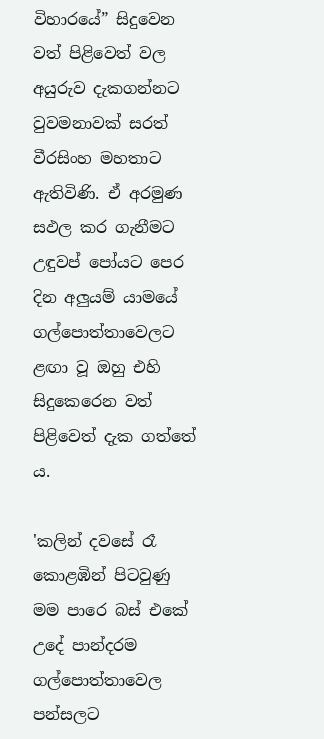විහාරයේ” සිදුවෙන වත් පිළිවෙත් වල අයුරුව දැකගන්නට වුවමනාවක් සරත් වීරසිංහ මහතාට ඇතිවිණි. ඒ අරමුණ සඵල කර ගැනීමට උඳුවප් පෝයට පෙර දින අලුයම් යාමයේ ගල්පොත්තාවෙලට ළඟා වූ ඔහු එහි සිදුකෙරෙන වත් පිළිවෙත් දැක ගත්තේ ය.

'කලින් දවසේ රෑ කොළඹින් පිටවුණු මම පාරෙ බස් එකේ උදේ පාන්දරම ගල්පොත්තාවෙල පන්සලට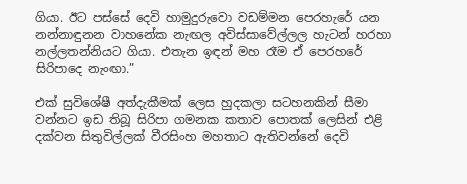ගියා. ඊට පස්සේ දෙවි හාමුදුරුවො වඩම්මන පෙරහැරේ යන නන්නාඳුනන වාහනේක නැඟල අවිස්සාවේල්ලල හැටන් හරහා නල්ලතන්නියට ගියා. එතැන ඉඳන් මහ රෑම ඒ පෙරහරේ සිරිපාදෙ නැංඟා.”

එක් සුවිශේෂී අත්දැකීමක් ලෙස හුදකලා සටහනකින් සීමා වන්නට ඉඩ තිබූ සිරිපා ගමනක කතාව පොතක් ලෙසින් එළි දක්වන සිතුවිල්ලක් වීරසිංහ මහතාට ඇතිවන්නේ දෙවි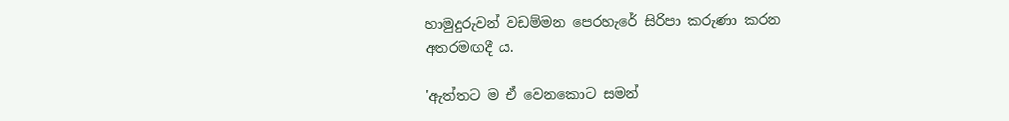හාමුදුරුවන් වඩම්මන පෙරහැරේ සිරිපා කරුණා කරන අතරමඟදී ය.

'ඇත්තට ම ඒ වෙනකොට සමන්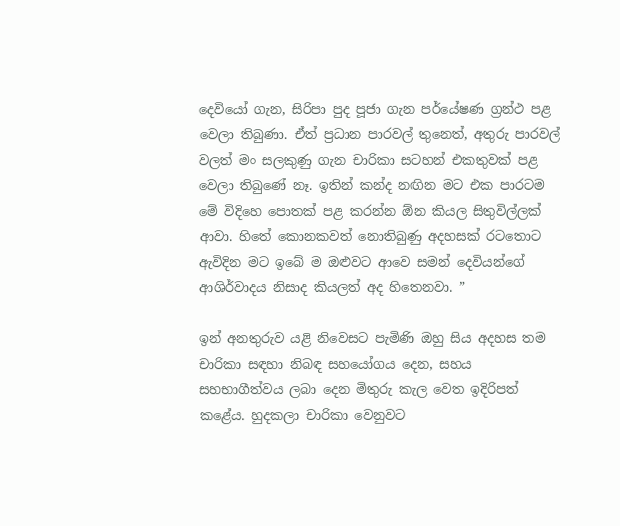දෙවියෝ ගැන, සිරිපා පුද පූජා ගැන පර්යේෂණ ග්‍රන්ථ පළ වෙලා තිබුණා. ඒත් ප්‍රධාන පාරවල් තුනෙත්, අතුරු පාරවල් වලත් මං සලකුණු ගැන චාරිකා සටහන් එකතුවක් පළ වෙලා තිබුණේ නෑ. ඉතින් කන්ද නඟින මට එක පාරටම මේ විදිහෙ පොතක් පළ කරන්න ඕන කියල සිතුවිල්ලක් ආවා. හිතේ කොනකවත් නොතිබුණු අදහසක් රටතොට ඇවිදින මට ඉබේ ම ඔළුවට ආවෙ සමන් දෙවියන්ගේ ආශිර්වාදය නිසාද කියලත් අද හිතෙනවා. ”

ඉන් අනතුරුව යළි නිවෙසට පැමිණි ඔහු සිය අදහස තම චාරිකා සඳහා නිබඳ සහයෝගය දෙන, සහය සහභාගීත්වය ලබා දෙන මිතුරු කැල වෙත ඉදිරිපත් කළේය. හුදකලා චාරිකා වෙනුවට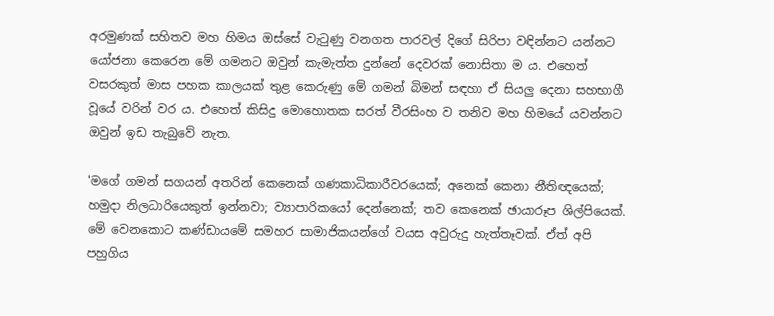අරමුණක් සහිතව මහ හිමය ඔස්සේ වැටුණු වනගත පාරවල් දිගේ සිරිපා වඳින්නට යන්නට යෝජනා කෙරෙන මේ ගමනට ඔවුන් කැමැත්ත දුන්නේ දෙවරක් නොසිතා ම ය. එහෙත් වසරකුත් මාස පහක කාලයක් තුළ කෙරුණු මේ ගමන් බිමන් සඳහා ඒ සියලු දෙනා සහභාගී වූයේ වරින් වර ය. එහෙත් කිසිදු මොහොතක සරත් වීරසිංහ ව තනිව මහ හිමයේ යවන්නට ඔවුන් ඉඩ තැබුවේ නැත.

'මගේ ගමන් සගයන් අතරින් කෙනෙක් ගණකාධිකාරීවරයෙක්; අනෙක් කෙනා නීතිඥයෙක්; හමුදා නිලධාරියෙකුත් ඉන්නවා; ව්‍යාපාරිකයෝ දෙන්නෙක්; තව කෙනෙක් ඡායාරූප ශිල්පියෙක්. මේ වෙනකොට කණ්ඩායමේ සමහර සාමාජිකයන්ගේ වයස අවුරුදු හැත්තෑවක්. ඒත් අපි පහුගිය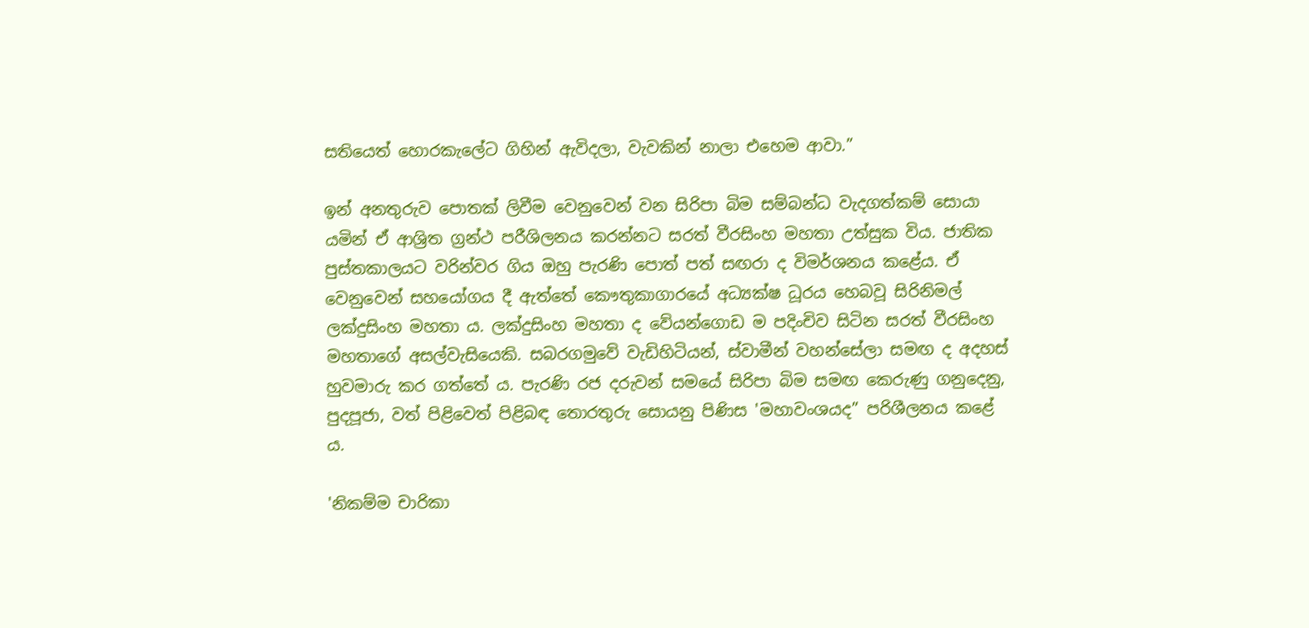සතියෙත් හොරකැලේට ගිහින් ඇවිදලා, වැවකින් නාලා එහෙම ආවා.”

ඉන් අනතුරුව පොතක් ලිවීම වෙනුවෙන් වන සිරිපා බිම සම්බන්ධ වැදගත්කම් සොයා යමින් ඒ ආශ්‍රිත ග්‍රන්ථ පරීශිලනය කරන්නට සරත් වීරසිංහ මහතා උත්සුක විය. ජාතික පුස්තකාලයට වරින්වර ගිය ඔහු පැරණි පොත් පත් සඟරා ද විමර්ශනය කළේය. ඒ වෙනුවෙන් සහයෝගය දී ඇත්තේ කෞතුකාගාරයේ අධ්‍යක්ෂ ධූරය හෙබවූ සිරිනිමල් ලක්දුසිංහ මහතා ය. ලක්දුසිංහ මහතා ද වේයන්ගොඩ ම පදිංචිව සිටින සරත් වීරසිංහ මහතාගේ අසල්වැසියෙකි. සබරගමුවේ වැඩිහිටියන්, ස්වාමීන් වහන්සේලා සමඟ ද අදහස් හුවමාරු කර ගත්තේ ය. පැරණි රජ දරුවන් සමයේ සිරිපා බිම සමඟ කෙරුණු ගනුදෙනු, පුදපූජා, වත් පිළිවෙත් පිළිබඳ තොරතුරු සොයනු පිණිස 'මහාවංශයද” පරිශීලනය කළේ ය.

'නිකම්ම චාරිකා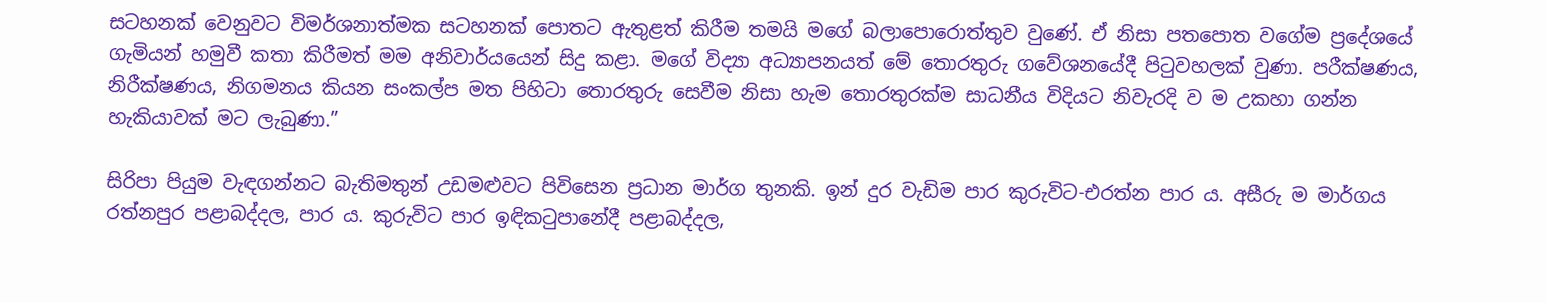සටහනක් වෙනුවට විමර්ශනාත්මක සටහනක් පොතට ඇතුළත් කිරීම තමයි මගේ බලාපොරොත්තුව වුණේ. ඒ නිසා පතපොත වගේම ප්‍රදේශයේ ගැමියන් හමුවී කතා කිරීමත් මම අනිවාර්යයෙන් සිදු කළා. මගේ විද්‍යා අධ්‍යාපනයත් මේ තොරතුරු ගවේශනයේදී පිටුවහලක් වුණා. පරීක්ෂණය, නිරීක්ෂණය, නිගමනය කියන සංකල්ප මත පිහිටා තොරතුරු සෙවීම නිසා හැම තොරතුරක්ම සාධනීය විදියට නිවැරදි ව ම උකහා ගන්න හැකියාවක් මට ලැබුණා.”

සිරිපා පියුම වැඳගන්නට බැතිමතුන් උඩමළුවට පිවිසෙන ප්‍රධාන මාර්ග තුනකි. ඉන් දුර වැඩිම පාර කුරුවිට-එරත්න පාර ය. අසීරු ම මාර්ගය රත්නපුර පළාබද්දල, පාර ය. කුරුවිට පාර ඉඳිකටුපානේදී පළාබද්දල,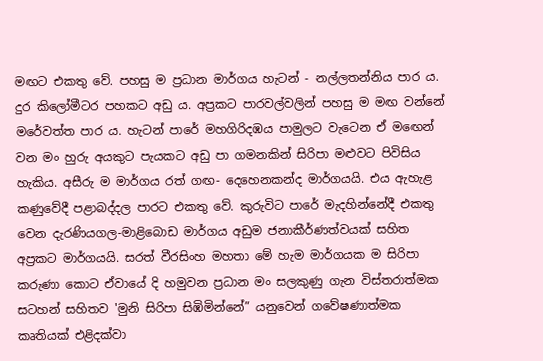මඟට එකතු වේ. පහසු ම ප්‍රධාන මාර්ගය හැටන් - නල්ලතන්නිය පාර ය. දුර කිලෝමීටර පහකට අඩු ය. අප්‍රකට පාරවල්වලින් පහසු ම මඟ වන්නේ මරේවත්ත පාර ය. හැටන් පාරේ මහගිරිදඹය පාමුලට වැටෙන ඒ මඟෙන් වන මං හුරු අයකුට පැයකට අඩු පා ගමනකින් සිරිපා මළුවට පිවිසිය හැකිය. අසීරු ම මාර්ගය රත් ගඟ- දෙහෙනකන්ද මාර්ගයයි. එය ඇහැළ කණුවේදී පළාබද්දල පාරට එකතු වේ. කුරුවිට පාරේ මැදහින්නේදී එකතු වෙන දැරණියගල-මාළිබොඩ මාර්ගය අඩුම ජනාකීර්ණත්වයක් සහිත අප්‍රකට මාර්ගයයි. සරත් වීරසිංහ මහතා මේ හැම මාර්ගයක ම සිරිපා කරුණා කොට ඒවායේ දි හමුවන ප්‍රධාන මං සලකුණු ගැන විස්තරාත්මක සටහන් සහිතව 'මුනි සිරිපා සිඹිමින්නේ” යනුවෙන් ගවේෂණාත්මක කෘතියක් එළිදක්වා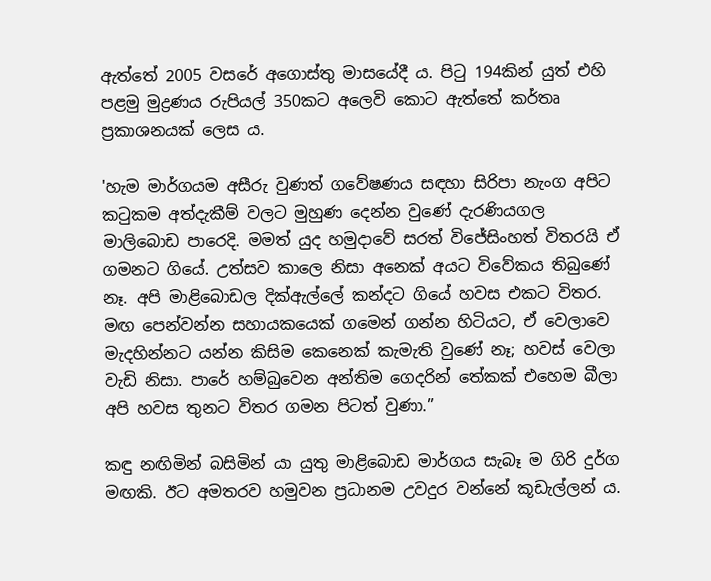ඇත්තේ 2005 වසරේ අගොස්තු මාසයේදී ය. පිටු 194කින් යුත් එහි පළමු මුද්‍රණය රුපියල් 350කට අලෙවි කොට ඇත්තේ කර්තෘ ප්‍රකාශනයක් ලෙස ය.

'හැම මාර්ගයම අසීරු වුණත් ගවේෂණය සඳහා සිරිපා නැංග අපිට කටුකම අත්දැකීම් වලට මුහුණ දෙන්න වුණේ දැරණියගල මාලිබොඩ පාරෙදි. මමත් යුද හමුදාවේ සරත් විජේසිංහත් විතරයි ඒ ගමනට ගියේ. උත්සව කාලෙ නිසා අනෙක් අයට විවේකය තිබුණේ නෑ. අපි මාළිබොඩල දික්ඇල්ලේ කන්දට ගියේ හවස එකට විතර. මඟ පෙන්වන්න සහායකයෙක් ගමෙන් ගන්න හිටියට, ඒ වෙලාවෙ මැදහින්නට යන්න කිසිම කෙනෙක් කැමැති වුණේ නෑ; හවස් වෙලා වැඩි නිසා. පාරේ හම්බුවෙන අන්තිම ගෙදරින් තේකක් එහෙම බීලා අපි හවස තුනට විතර ගමන පිටත් වුණා.”

කඳු නඟිමින් බසිමින් යා යුතු මාළිබොඩ මාර්ගය සැබෑ ම ගිරි දුර්ග මඟකි. ඊට අමතරව හමුවන ප්‍රධානම උවදුර වන්නේ කූඩැල්ලන් ය.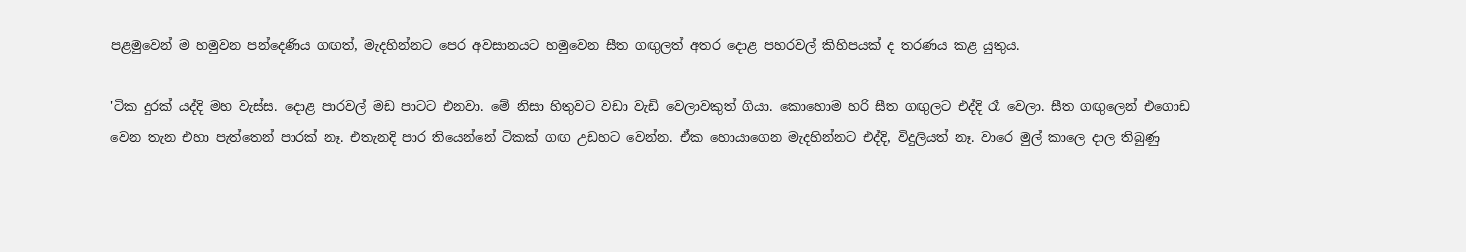පළමුවෙන් ම හමුවන පන්දෙණිය ගඟත්, මැදහින්නට පෙර අවසානයට හමුවෙන සීත ගඟුලත් අතර දොළ පහරවල් කිහිපයක් ද තරණය කළ යුතුය.

'ටික දුරක් යද්දි මහ වැස්ස. දොළ පාරවල් මඩ පාටට එනවා. මේ නිසා හිතුවට වඩා වැඩි වෙලාවකුත් ගියා. කොහොම හරි සීත ගඟුලට එද්දි රෑ වෙලා. සීත ගඟුලෙන් එගොඩ වෙන තැන එහා පැත්තෙන් පාරක් නෑ. එතැනදි පාර තියෙන්නේ ටිකක් ගඟ උඩහට වෙන්න. ඒක හොයාගෙන මැදහින්නට එද්දි, විදුලියත් නෑ. වාරෙ මුල් කාලෙ දාල තිබුණු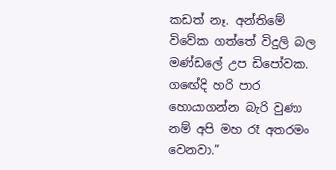කඩත් නෑ. අන්තිමේ විවේක ගත්තේ විදුලි බල මණ්ඩලේ උප ඩිපෝවක. ගඟේදි හරි පාර හොයාගන්න බැරි වුණා නම් අපි මහ රෑ අතරමං වෙනවා.”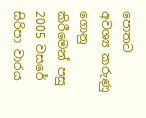පොතට අවශ්‍ය කරුණු ගොනු කිරීමෙන් පසු 2005 වසරේ සිරිපා වාරය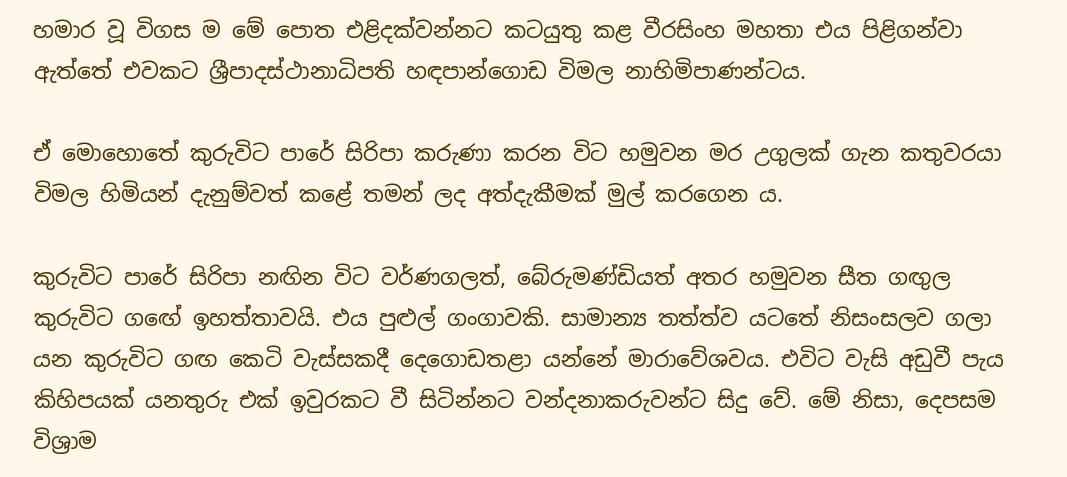හමාර වූ විගස ම මේ පොත එළිදක්වන්නට කටයුතු කළ වීරසිංහ මහතා එය පිළිගන්වා ඇත්තේ එවකට ශ්‍රීපාදස්ථානාධිපති හඳපාන්ගොඩ විමල නාහිමිපාණන්ටය.

ඒ මොහොතේ කුරුවිට පාරේ සිරිපා කරුණා කරන විට හමුවන මර උගුලක් ගැන කතුවරයා විමල හිමියන් දැනුම්වත් කළේ තමන් ලද අත්දැකීමක් මුල් කරගෙන ය.

කුරුවිට පාරේ සිරිපා නඟින විට වර්ණගලත්, බේරුමණ්ඩියත් අතර හමුවන සීත ගඟුල කුරුවිට ගඟේ ඉහත්තාවයි. එය පුළුල් ගංගාවකි. සාමාන්‍ය තත්ත්ව යටතේ නිසංසලව ගලා යන කුරුවිට ගඟ කෙටි වැස්සකදී දෙගොඩතළා යන්නේ මාරාවේශවය. එවිට වැසි අඩුවී පැය කිහිපයක් යනතුරු එක් ඉවුරකට වී සිටින්නට වන්දනාකරුවන්ට සිදු වේ. මේ නිසා, දෙපසම විශ්‍රාම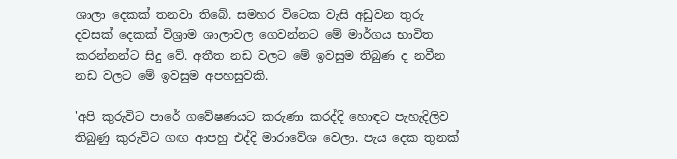ශාලා දෙකක් තනවා තිබේ. සමහර විටෙක වැසි අඩුවන තුරු දවසක් දෙකක් විශ්‍රාම ශාලාවල ගෙවන්නට මේ මාර්ගය භාවිත කරන්නන්ට සිදු වේ. අතීත නඩ වලට මේ ඉවසුම තිබුණ ද නවීන නඩ වලට මේ ඉවසුම අපහසුවකි.

'අපි කුරුවිට පාරේ ගවේෂණයට කරුණා කරද්දි හොඳට පැහැදිලිව තිබුණු කුරුවිට ගඟ ආපහු එද්දි මාරාවේශ වෙලා. පැය දෙක තුනක්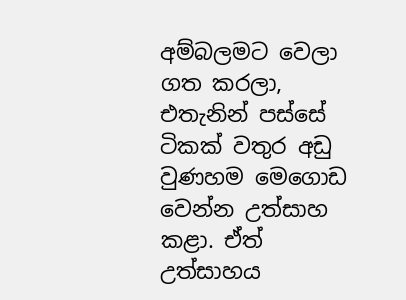අම්බලමට වෙලා ගත කරලා, එතැනින් පස්සේ ටිකක් වතුර අඩු වුණහම මෙගොඩ වෙන්න උත්සාහ කළා. ඒත් උත්සාහය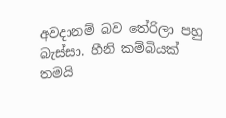අවදානම් බව තේරිලා පහු බැස්සා. හීනි කම්බියක් තමයි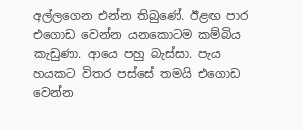අල්ලගෙන එන්න තිබුණේ. ඊළඟ පාර එගොඩ වෙන්න යනකොටම කම්බිය කැඩුණා. ආයෙ පහු බැස්සා. පැය හයකට විතර පස්සේ තමයි එගොඩ වෙන්න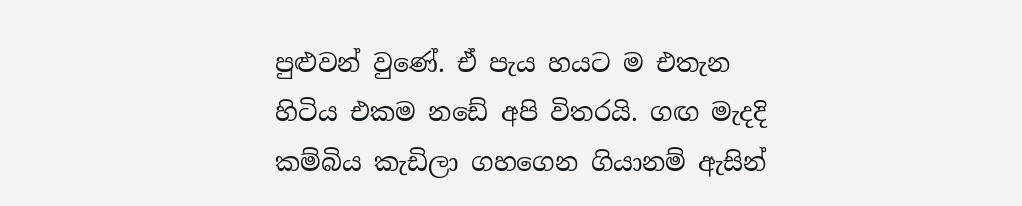පුළුවන් වුණේ. ඒ පැය හයට ම එතැන හිටිය එකම නඩේ අපි විතරයි. ගඟ මැදදි කම්බිය කැඩිලා ගහගෙන ගියානම් ඇසින්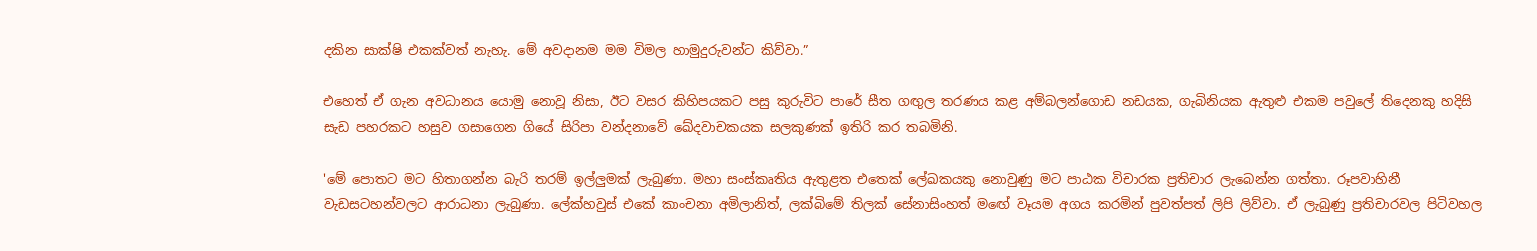දකින සාක්ෂි එකක්වත් නැහැ. මේ අවදානම මම විමල හාමුදුරුවන්ට කිව්වා.”

එහෙත් ඒ ගැන අවධානය යොමු නොවූ නිසා, ඊට වසර කිහිපයකට පසු කුරුවිට පාරේ සීත ගඟුල තරණය කළ අම්බලන්ගොඩ නඩයක, ගැබිනියක ඇතුළු එකම පවුලේ තිදෙනකු හදිසි සැඩ පහරකට හසුව ගසාගෙන ගියේ සිරිපා වන්දනාවේ ඛේදවාචකයක සලකුණක් ඉතිරි කර තබමිනි.

'මේ පොතට මට හිතාගන්න බැරි තරම් ඉල්ලුමක් ලැබුණා. මහා සංස්කෘතිය ඇතු‍ළත එතෙක් ලේඛකයකු නොවුණු මට පාඨක විචාරක ප්‍රතිචාර ලැබෙන්න ගත්තා. රූපවාහිනී වැඩසටහන්වලට ආරාධනා ලැබුණා. ලේක්හවුස් එකේ කාංචනා අමිලානිත්, ලක්බිමේ තිලක් සේනාසිංහත් මඟේ වෑයම අගය කරමින් පුවත්පත් ලිපි ලිව්වා. ඒ ලැබුණු ප්‍රතිචාරවල පිටිවහල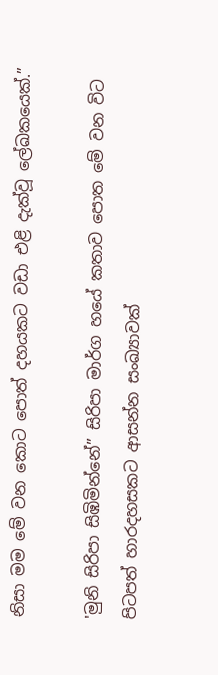නිසා මම මේ වන කොට පොත් දහයකට වඩා එළි දැක්වූ ලේඛකයෙක්.”

'මුනි සිරිපා සිඹිමින්නේ” සිරිපා මාර්ග හයේ කතාව පොත මේ වන විට පිටපත් හාරදහසකට ආසන්න සංඛ්‍යාවක්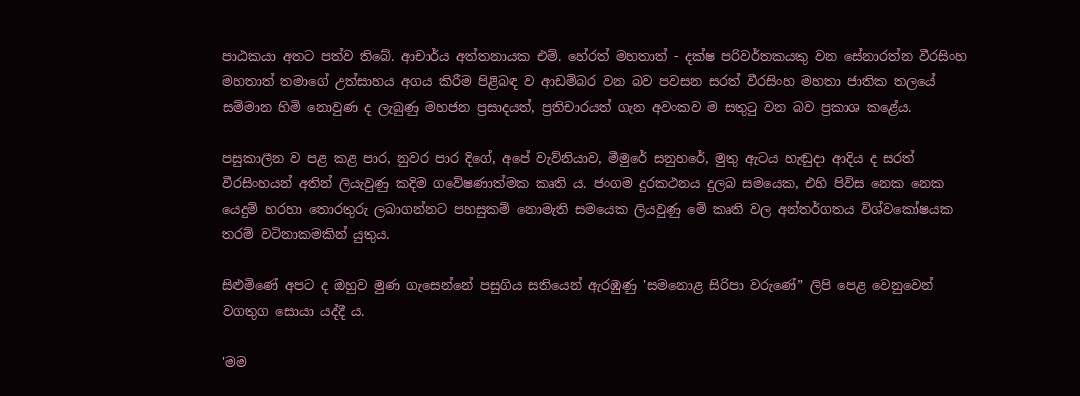පාඨකයා අතට පත්ව තිබේ. ආචාර්ය අත්තනායක එම්. හේරත් මහතාත් - දක්ෂ පරිවර්තකයකු වන සේනාරත්න වීරසිංහ මහතාත් තමාගේ උත්සාහය අගය කිරීම පිළිබඳ ව ආඩම්බර වන බව පවසන සරත් වීරසිංහ මහතා ජාතික තලයේ සම්මාන හිමි නොවුණ ද ලැබුණු මහජන ප්‍රසාදයත්, ප්‍රතිචාරයත් ගැන අවංකව ම සතුටු වන බව ප්‍රකාශ කළේය.

පසුකාලීන ව පළ කළ පාර, නුවර පාර දිගේ, අපේ වැව්නියාව, මීමුරේ සනුහරේ, මුතු ඇටය හැඬුදා ආදිය ද සරත් වීරසිංහයන් අතින් ලියැවුණු කදිම ගවේෂණාත්මක කෘති ය. ජංගම දුරකථනය දුලබ සමයෙක, එහි පිවිස නෙක නෙක යෙදුම් හරහා තොරතුරු ලබාගන්නට පහසුකම් නොමැති සමයෙක ලියවුණු මේ කෘති වල අන්තර්ගතය විශ්වකෝෂයක තරම් වටිනාකමකින් යුතුය.

සිළුමිණේ අපට ද ඔහුව මුණ ගැසෙන්නේ පසුගිය සතියෙන් ඇරඹුණු 'සමනොළ සිරිපා වරුණේ” ලිපි පෙළ වෙනුවෙන් වගතුග සොයා යද්දී ය.

'මම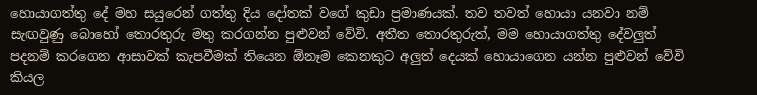හොයාගත්තු දේ මහ සයුරෙන් ගත්තු දිය දෝතක් වගේ කුඩා ප්‍රමාණයක්. තව තවත් හොයා යනවා නම් සැඟවුණු බොහෝ තොරතුරු මතු කරගන්න පුළුවන් වේවි. අතීත තොරතුරුත්, මම හොයාගත්තු දේවලුත් පදනම් කරගෙන ආසාවක් කැපවීමක් තියෙන ඕනෑම කෙනකුට අලුත් දෙයක් හොයාගෙන යන්න පුළුවන් වේවි කියල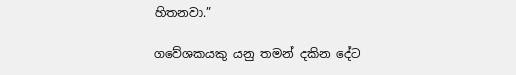හිතනවා.”

ගවේශකයකු යනු තමන් දකින දේට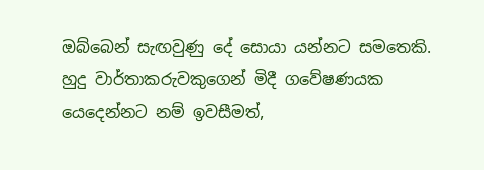ඔබ්බෙන් සැඟවුණු දේ සොයා යන්නට සමතෙකි. හුදු වාර්තාකරුවකුගෙන් මිදී ගවේෂණයක යෙදෙන්නට නම් ඉවසීමත්,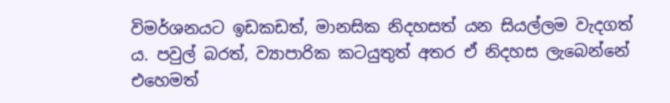විමර්ශනයට ඉඩකඩත්, මානසික නිදහසත් යන සියල්ලම වැදගත් ය. පවුල් බරත්, ව්‍යාපාරික කටයුතුත් අතර ඒ නිදහස ලැබෙන්නේ එහෙමත්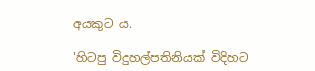අයකුට ය.

'හිටපු විදුහල්පතිනියක් විදිහට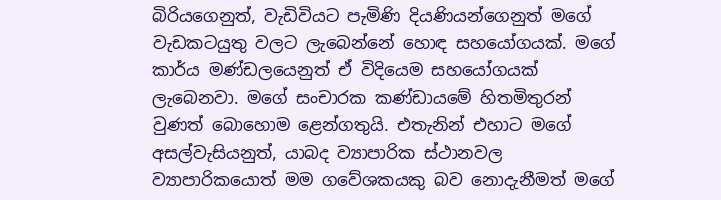බිරියගෙනුත්, වැඩිවියට පැමිණි දියණියන්ගෙනුත් මගේ වැඩකටයුතු වලට ලැබෙන්නේ හොඳ සහයෝගයක්. මගේ කාර්ය මණ්ඩලයෙනුත් ඒ විදියෙම සහයෝගයක් ලැබෙනවා. මගේ සංචාරක කණ්ඩායමේ හිතමිතුරන් වුණත් බොහොම ළෙන්ගතුයි. එතැනින් එහාට මගේ අසල්වැසියනුත්, යාබද ව්‍යාපාරික ස්ථානවල ව්‍යාපාරිකයොත් මම ගවේශකයකු බව නොදැනීමත් මගේ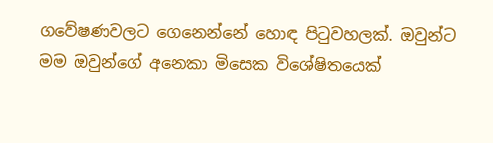ගවේෂණවලට ගෙනෙන්නේ හොඳ පිටුවහලක්. ඔවුන්ට මම ඔවුන්ගේ අනෙකා මිසෙක විශේෂිතයෙක්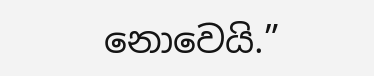නොවෙයි.”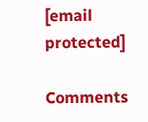[email protected]

Comments